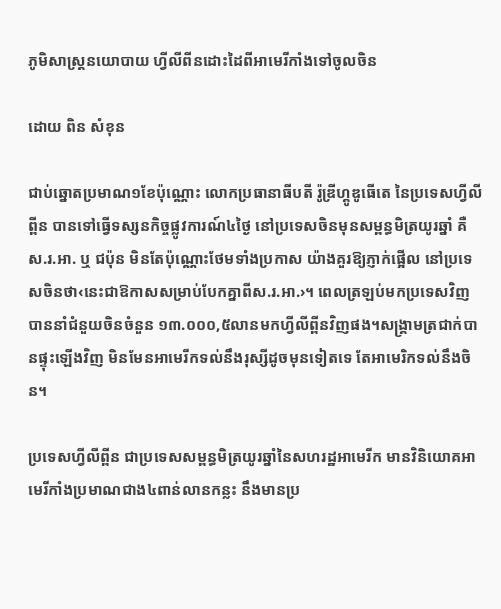ភូមិសាស្ត្រនយោបាយ ហ្វីលីពីនដោះដៃពីអាមេរីកាំងទៅចូលចិន

ដោយ ពិន សំខុន

ជាប់ឆ្នោតប្រមាណ១ខែប៉ុណ្ណោះ លោកប្រធានាធីបតី រ៉ូឌ្រីហ្គូឌូធើតេ នៃប្រទេសហ្វីលីព្ពីន បានទៅធ្វើទស្សនកិច្ចផ្លូវការណ៍៤ថ្ងៃ នៅប្រទេសចិនមុនសម្ពន្ធមិត្រយូរឆ្នាំ គឺស.រ.អា. ឬ ជប៉ុន មិនតែប៉ុណ្ណោះថែមទាំងប្រកាស យ៉ាងគួរឱ្យភ្ញាក់ផ្អើល នៅប្រទេសចិនថា‹នេះជាឱកាសសម្រាប់បែកគ្នាពីស.រ.អា.›។ ពេលត្រឡប់មកប្រទេសវិញ បាននាំជំនួយចិនចំនួន ១៣.០០០,៥លានមកហ្វីលីព្ពីនវិញផង។សង្គ្រាមត្រជាក់បានផ្ទុះឡើងវិញ មិនមែនអាមេរីកទល់នឹងរុស្សីដូចមុនទៀតទេ តែអាមេរិកទល់នឹងចិន។

ប្រទេសហ្វីលីព្ពីន ជាប្រទេសសម្ពន្ធមិត្រយូរឆ្នាំនៃសហរដ្ឋអាមេរីក មានវិនិយោគអាមេរីកាំងប្រមាណជាង៤ពាន់លានកន្លះ នឹងមានប្រ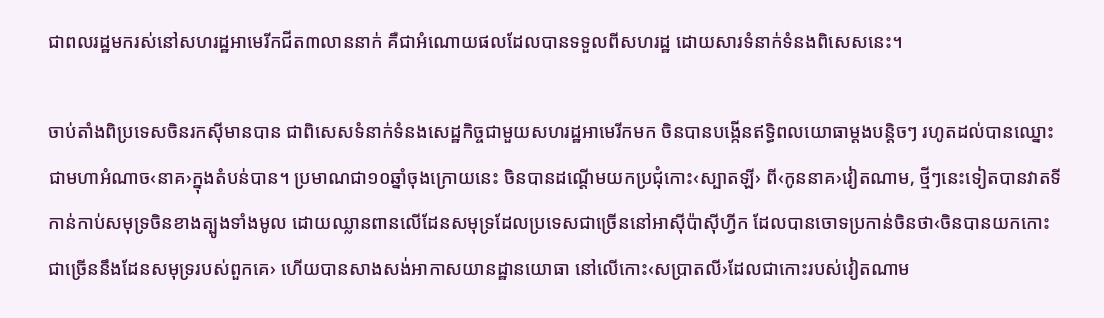ជាពលរដ្ឋមករស់នៅសហរដ្ឋអាមេរីកជីត៣លាននាក់ គឺជាអំណោយផលដែលបានទទួលពីសហរដ្ឋ ដោយសារទំនាក់ទំនងពិសេសនេះ។

ចាប់តាំងពិប្រទេសចិនរកស៊ីមានបាន ជាពិសេសទំនាក់ទំនងសេដ្ឋកិច្ចជាមួយសហរដ្ឋអាមេរីកមក ចិនបានបង្កើនឥទ្ធិពលយោធាម្តងបន្តិចៗ រហូតដល់បានឈ្នោះជាមហាអំណាច‹នាគ›ក្នុងតំបន់បាន។ ប្រមាណជា១០ឆ្នាំចុងក្រោយនេះ ចិនបានដណ្តើមយកប្រជុំកោះ‹ស្បាតឡី› ពី‹កូននាគ›វៀតណាម, ថ្មីៗនេះទៀតបានវាតទីកាន់កាប់សមុទ្រចិនខាងត្បូងទាំងមូល ដោយឈ្លានពានលើដែនសមុទ្រដែលប្រទេសជាច្រើននៅអាស៊ីប៉ាស៊ីហ្វីក ដែលបានចោទប្រកាន់ចិនថា‹ចិនបានយកកោះជាច្រើននឹងដែនសមុទ្ររបស់ពួកគេ› ហើយបានសាងសង់អាកាសយានដ្ឋានយោធា នៅលើកោះ‹សប្រាតលី›ដែលជាកោះរបស់វៀតណាម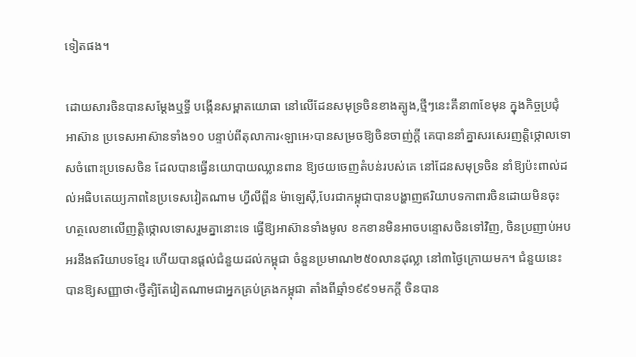ទៀតផង។

ដោយសារចិនបានសម្តែងឬទ្ធី បង្កើនសម្ពាតយោធា នៅលើដែនសមុទ្រចិនខាងត្បូង,ថ្មីៗនេះគឹនា៣ខែមុន ក្នុងកិច្ចប្រជុំអាស៊ាន ប្រទេសអាស៊ានទាំង១០ បន្ទាប់ពីតុលាការ‹ឡាអេ›បានសម្រចឱ្យចិនចាញ់ក្តី គេបាននាំគ្នាសរសេរញត្តិថ្កោលទោសចំពោះប្រទេសចិន ដែលបានធ្វើនយោបាយឈ្លានពាន ឱ្យថយចេញតំបន់របស់គេ នៅដែនសមុទ្រចិន នាំឱ្យប៉ះពាល់ដល់អធិបតេយ្យភាពនៃប្រទេសវៀតណាម ហ្វីលីព្ពីន ម៉ាឡេស៊ី,បែរជាកម្ពុជាបានបង្ហាញឥរិយាបទកាពារចិនដោយមិនចុះហត្ថលេខាលើញត្តិថ្កោលទោសរួមគ្នានោះទេ ធ្វើឱ្យអាស៊ានទាំងមូល ខកខានមិនអាចបន្ទោសចិនទៅវិញ, ចិនប្រញាប់អបអរនឹងឥរិយាបទខ្មែរ ហើយបានផ្តល់ជំនួយដល់កម្ពុជា ចំនួនប្រមាណ២៥០លានដុល្លា នៅ៣ថ្ងៃក្រោយមក។ ជំនួយនេះបានឱ្យសញ្ញាថា‹ថ្វីត្បិតែវៀតណាមជាអ្នកគ្រប់គ្រងកម្ពុជា តាំងពីឆ្មាំ១៩៩១មកក្តី ចិនបាន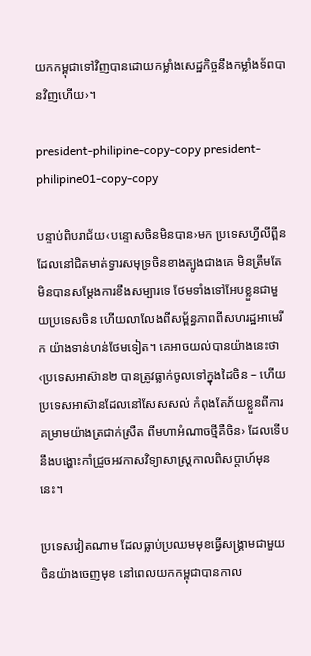យកកម្ពុជាទៅវិញបានដោយកម្លាំងសេដ្ឋកិច្ចនឹងកម្លាំងទ័ពបានវិញហើយ›។

president-philipine-copy-copy president-philipine01-copy-copy

បន្ទាប់ពិបរាជ័យ‹បន្ទោសចិនមិនបាន›មក ប្រទេសហ្វីលីព្ពីន ដែលនៅជិតមាត់ទ្វារសមុទ្រចិនខាងត្បូងជាងគេ មិនត្រឹមតែមិនបានសម្តែងការខឹងសម្បារទេ ថែមទាំងទៅអែបខ្លួនជាមួយប្រទេសចិន ហើយលាលែងពីសម្ព័ន្ធភាពពីសហរដ្ឋអាមេរីក យ៉ាងទាន់ហន់ថែមទៀត។ គេអាចយល់បានយ៉ាងនេះថា‹ប្រទេសអាស៊ាន២ បានត្រូវធ្លាក់ចូលទៅក្នុងដៃចិន – ហើយប្រទេសអាស៊ានដែលនៅសែសសល់ កំពុងតែភ័យខ្លួនពីការគម្រាមយ៉ាងត្រជាក់ស្រឺត ពីមហាអំណាចថ្មីគឺចិន› ដែលទើបនឹងបង្ហោះកាំជ្រួចអវកាសវិទ្យាសាស្ត្រកាលពិសប្តាហ៍មុននេះ។

ប្រទេសវៀតណាម ដែលធ្លាប់ប្រឈមមុខធ្វើសង្គ្រាមជាមួយចិនយ៉ាងចេញមុខ នៅពេលយកកម្ពុជាបានកាល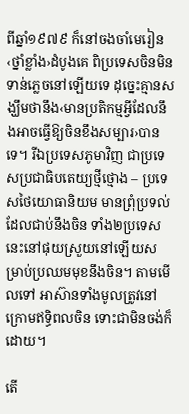ពីឆ្នាំ១៩៧៩ ក៏នៅចងចាំមេរៀន‹ថ្នាំខ្លាំង›ដំបូងគេ ពិប្រទេសចិនមិនទាន់ភ្លេចនៅឡើយទេ ដុច្នេះគ្មានសង្ឃឹមថានឹង‹មានប្រតិកម្មអ្វីដែលនឹងអាចធ្វើឱ្យចិនខឹងសម្បារ›បានទេ។ រីឯប្រទេសភូមាវិញ ជាប្រទេសប្រជាធិបតេយ្យថ្មីថ្មោង – ប្រទេសថៃយោធានិយម មានព្រុំប្រទល់ដែលជាប់នឹងចិន ទាំង២ប្រទេសនេះនៅផុយស្រួយនៅឡើយសម្រាប់ប្រឈមមុខនឹងចិន។ តាមមើលទៅ អាស៊ានទាំងមូលត្រូវនៅក្រោមឥទ្ធិពលចិន ទោះជាមិនចង់ក៏ដោយ។

តើ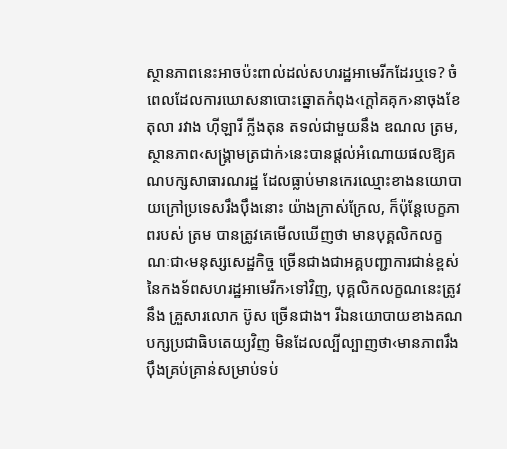ស្ថានភាពនេះអាចប៉ះពាល់ដល់សហរដ្ឋអាមេរីកដែរឬទេ? ចំពេលដែលការឃោសនាបោះឆ្នោតកំពុង‹ក្តៅគគុក›នាចុងខែតុលា រវាង ហ៊ីឡារី ក្លីងតុន តទល់ជាមួយនឹង ឌណល ត្រម, ស្ថានភាព‹សង្គ្រាមត្រជាក់›នេះបានផ្តល់អំណោយផលឱ្យគណបក្សសាធារណរដ្ឋ ដែលធ្លាប់មានកេរឈ្មោះខាងនយោបាយក្រៅប្រទេសរឹងប៉ឹងនោះ យ៉ាងក្រាស់ក្រែល, ក៏ប៉ុន្តែបេក្ខភាពរបស់ ត្រម បានត្រូវគេមើលឃើញថា មានបុគ្គលិកលក្ខណៈជា‹មនុស្សសេដ្ឋកិច្ច ច្រើនជាងជាអគ្គបញ្ជាការជាន់ខ្ពស់នៃកងទ័ពសហរដ្ឋអាមេរីក›ទៅវិញ, បុគ្គលិកលក្ខណនេះត្រូវនឹង គ្រួសារលោក ប៊ូស ច្រើនជាង។ រីឯនយោបាយខាងគណបក្សប្រជាធិបតេយ្យវិញ មិនដែលល្បីល្បាញថា‹មានភាពរឹងប៉ឹងគ្រប់គ្រាន់សម្រាប់ទប់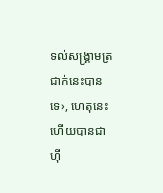ទល់សង្គ្រាមត្រជាក់នេះបានទេ›, ហេតុនេះហើយបានជា ហ៊ី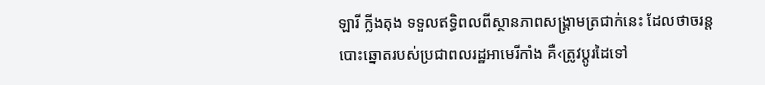ឡារី ក្លីងតុង ទទួលឥទ្ធិពលពីស្ថានភាពសង្គ្រាមត្រជាក់នេះ ដែលថាចរន្តបោះឆ្នោតរបស់ប្រជាពលរដ្ឋអាមេរីកាំង គឺ‹ត្រូវប្តូរដៃទៅ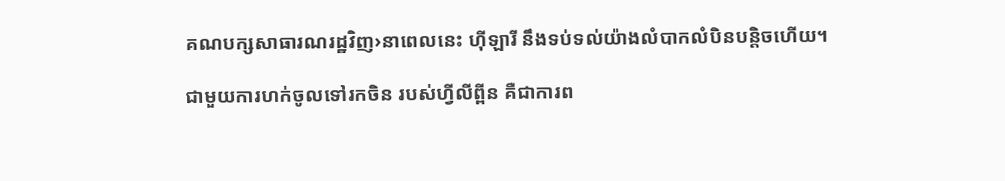គណបក្សសាធារណរដ្ឋវិញ›នាពេលនេះ ហ៊ីឡារី នឹងទប់ទល់យ៉ាងលំបាកលំបិនបន្តិចហើយ។

ជាមួយការហក់ចូលទៅរកចិន របស់ហ្វីលីព្ពីន គឺជាការព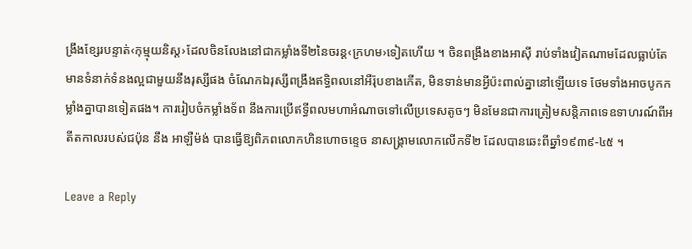ង្រឹងខ្សែរបន្ទាត់‹កុម្មុយនិស្ត›ដែលចិនលែងនៅជាកម្លាំងទី២នៃចរន្ត‹ក្រហម›ទៀតហើយ ។ ចិនពង្រឹងខាងអាស៊ី រាប់ទាំងវៀតណាមដែលធ្លាប់តែមានទំនាក់ទំនងល្អជាមួយនឹងរុស្សីផង ចំណែកឯរុស្សីពង្រឹងឥទ្ធិពលនៅអឺរ៉ុបខាងកើត, មិនទាន់មានអ្វីប៉ះពាល់គ្នានៅឡើយទេ ថែមទាំងអាចបូកកម្លាំងគ្នាបានទៀតផង។ ការរៀបចំកម្លាំងទ័ព នឹងការប្រើឥទ្ធីពលមហាអំណាចទៅលើប្រទេសតូចៗ មិនមែនជាការត្រៀមសន្តិភាពទេឧទាហរណ៍ពីអតីតកាលរបស់ជប៉ុន នឹង អាឡឺម៉ង់ បានធ្វើឱ្យពិភពលោកហិនហោចខ្ទេច នាសង្គ្រាមលោកលើកទី២ ដែលបានឆេះពីឆ្នាំ១៩៣៩-៤៥ ។

Leave a Reply